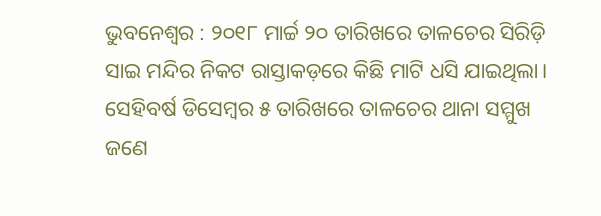ଭୁବନେଶ୍ବର : ୨୦୧୮ ମାର୍ଚ୍ଚ ୨୦ ତାରିଖରେ ତାଳଚେର ସିରିଡ଼ି ସାଇ ମନ୍ଦିର ନିକଟ ରାସ୍ତାକଡ଼ରେ କିଛି ମାଟି ଧସି ଯାଇଥିଲା। ସେହିବର୍ଷ ଡିସେମ୍ବର ୫ ତାରିଖରେ ତାଳଚେର ଥାନା ସମ୍ମୁଖ ଜଣେ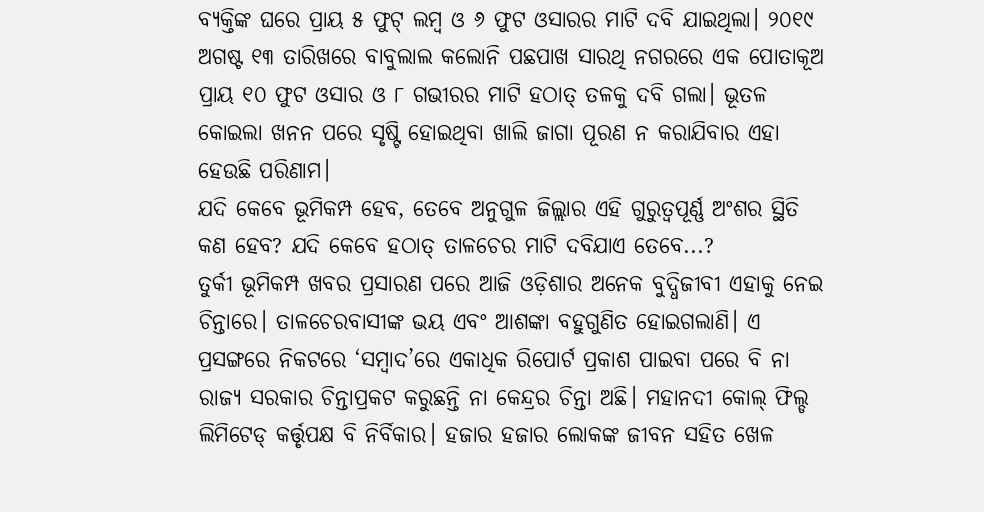ବ୍ୟକ୍ତିଙ୍କ ଘରେ ପ୍ରାୟ ୫ ଫୁଟ୍ ଲମ୍ବ ଓ ୬ ଫୁଟ ଓସାରର ମାଟି ଦବି ଯାଇଥିଲା। ୨୦୧୯ ଅଗଷ୍ଟ ୧୩ ତାରିଖରେ ବାବୁଲାଲ କଲୋନି ପଛପାଖ ସାରଥି ନଗରରେ ଏକ ପୋତାକୂଅ ପ୍ରାୟ ୧୦ ଫୁଟ ଓସାର ଓ ୮ ଗଭୀରର ମାଟି ହଠାତ୍ ତଳକୁ ଦବି ଗଲା। ଭୂତଳ କୋଇଲା ଖନନ ପରେ ସୃଷ୍ଟି ହୋଇଥିବା ଖାଲି ଜାଗା ପୂରଣ ନ କରାଯିବାର ଏହା ହେଉଛି ପରିଣାମ।
ଯଦି କେବେ ଭୂମିକମ୍ପ ହେବ, ତେବେ ଅନୁଗୁଳ ଜିଲ୍ଲାର ଏହି ଗୁରୁତ୍ବପୂର୍ଣ୍ଣ ଅଂଶର ସ୍ଥିତି କଣ ହେବ? ଯଦି କେବେ ହଠାତ୍ ତାଳଚେର ମାଟି ଦବିଯାଏ ତେବେ...?
ତୁର୍କୀ ଭୂମିକମ୍ପ ଖବର ପ୍ରସାରଣ ପରେ ଆଜି ଓଡ଼ିଶାର ଅନେକ ବୁଦ୍ଧିଜୀବୀ ଏହାକୁ ନେଇ ଚିନ୍ତାରେ। ତାଳଚେରବାସୀଙ୍କ ଭୟ ଏବଂ ଆଶଙ୍କା ବହୁଗୁଣିତ ହୋଇଗଲାଣି। ଏ ପ୍ରସଙ୍ଗରେ ନିକଟରେ ‘ସମ୍ବାଦ’ରେ ଏକାଧିକ ରିପୋର୍ଟ ପ୍ରକାଶ ପାଇବା ପରେ ବି ନା ରାଜ୍ୟ ସରକାର ଚିନ୍ତାପ୍ରକଟ କରୁଛନ୍ତି ନା କେନ୍ଦ୍ରର ଚିନ୍ତା ଅଛି। ମହାନଦୀ କୋଲ୍ ଫିଲ୍ଡ ଲିମିଟେଡ୍ କର୍ତ୍ତୃପକ୍ଷ ବି ନିର୍ବିକାର। ହଜାର ହଜାର ଲୋକଙ୍କ ଜୀବନ ସହିତ ଖେଳ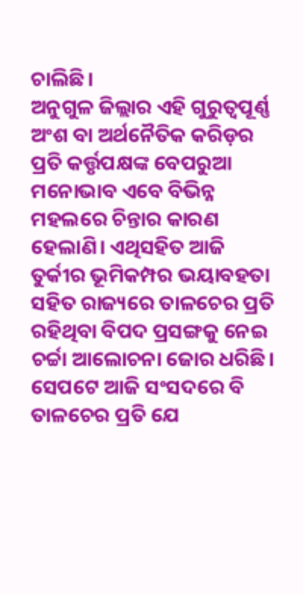ଚାଲିଛି।
ଅନୁଗୁଳ ଜିଲ୍ଲାର ଏହି ଗୁରୁତ୍ବପୂର୍ଣ୍ଣ ଅଂଶ ବା ଅର୍ଥନୈତିକ କରିଡ଼ର ପ୍ରତି କର୍ତ୍ତୃପକ୍ଷଙ୍କ ବେପରୁଆ ମନୋଭାବ ଏବେ ବିଭିନ୍ନ ମହଲରେ ଚିନ୍ତାର କାରଣ ହେଲାଣି। ଏଥିସହିତ ଆଜି ତୁର୍କୀର ଭୂମିକମ୍ପର ଭୟାବହତା ସହିତ ରାଜ୍ୟରେ ତାଳଚେର ପ୍ରତି ରହିଥିବା ବିପଦ ପ୍ରସଙ୍ଗକୁ ନେଇ ଚର୍ଚ୍ଚା ଆଲୋଚନା ଜୋର ଧରିଛି।
ସେପଟେ ଆଜି ସଂସଦରେ ବି ତାଳଚେର ପ୍ରତି ଯେ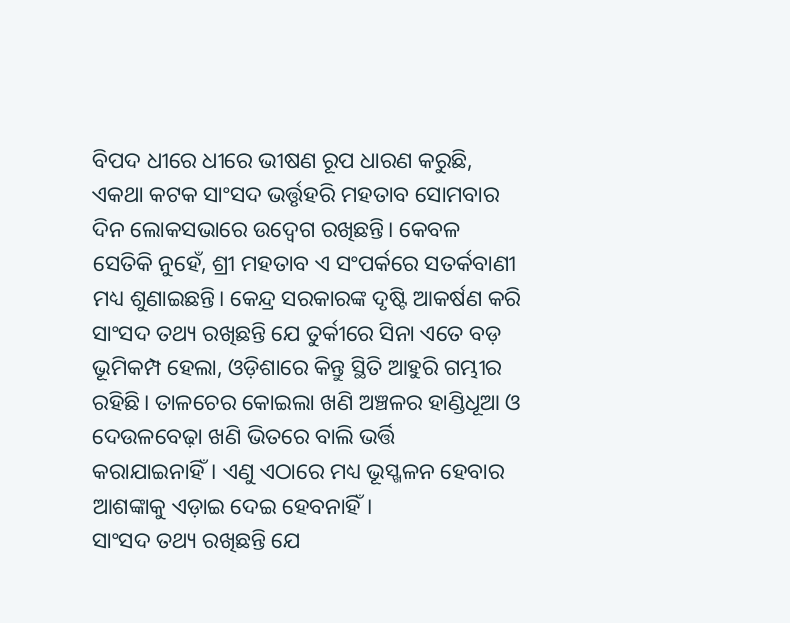ବିପଦ ଧୀରେ ଧୀରେ ଭୀଷଣ ରୂପ ଧାରଣ କରୁଛି, ଏକଥା କଟକ ସାଂସଦ ଭର୍ତ୍ତୃହରି ମହତାବ ସୋମବାର ଦିନ ଲୋକସଭାରେ ଉଦ୍ବେଗ ରଖିଛନ୍ତି। କେବଳ ସେତିକି ନୁହେଁ, ଶ୍ରୀ ମହତାବ ଏ ସଂପର୍କରେ ସତର୍କବାଣୀ ମଧ୍ୟ ଶୁଣାଇଛନ୍ତି। କେନ୍ଦ୍ର ସରକାରଙ୍କ ଦୃଷ୍ଟି ଆକର୍ଷଣ କରି ସାଂସଦ ତଥ୍ୟ ରଖିଛନ୍ତି ଯେ ତୁର୍କୀରେ ସିନା ଏତେ ବଡ଼ ଭୂମିକମ୍ପ ହେଲା, ଓଡ଼ିଶାରେ କିନ୍ତୁ ସ୍ଥିତି ଆହୁରି ଗମ୍ଭୀର ରହିଛି। ତାଳଚେର କୋଇଲା ଖଣି ଅଞ୍ଚଳର ହାଣ୍ଡିଧୂଆ ଓ ଦେଉଳବେଢ଼ା ଖଣି ଭିତରେ ବାଲି ଭର୍ତ୍ତି କରାଯାଇନାହିଁ। ଏଣୁ ଏଠାରେ ମଧ୍ୟ ଭୂସ୍ଖଳନ ହେବାର ଆଶଙ୍କାକୁ ଏଡ଼ାଇ ଦେଇ ହେବନାହିଁ।
ସାଂସଦ ତଥ୍ୟ ରଖିଛନ୍ତି ଯେ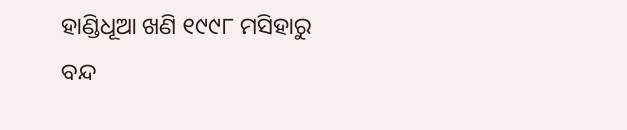ହାଣ୍ଡିଧୂଆ ଖଣି ୧୯୯୮ ମସିହାରୁ ବନ୍ଦ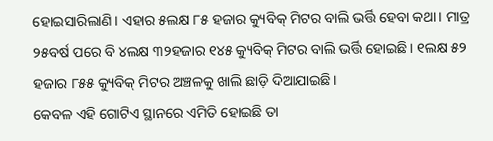ହୋଇସାରିଲାଣି। ଏହାର ୫ଲକ୍ଷ ୮୫ ହଜାର କ୍ୟୁବିକ୍ ମିଟର ବାଲି ଭର୍ତ୍ତି ହେବା କଥା। ମାତ୍ର ୨୫ବର୍ଷ ପରେ ବି ୪ଲକ୍ଷ ୩୨ହଜାର ୧୪୫ କ୍ୟୁବିକ୍ ମିଟର ବାଲି ଭର୍ତ୍ତି ହୋଇଛି। ୧ଲକ୍ଷ ୫୨ ହଜାର ୮୫୫ କ୍ୟୁବିକ୍ ମିଟର ଅଞ୍ଚଳକୁ ଖାଲି ଛାଡ଼ି ଦିଆଯାଇଛି।
କେବଳ ଏହି ଗୋଟିଏ ସ୍ଥାନରେ ଏମିତି ହୋଇଛି ତା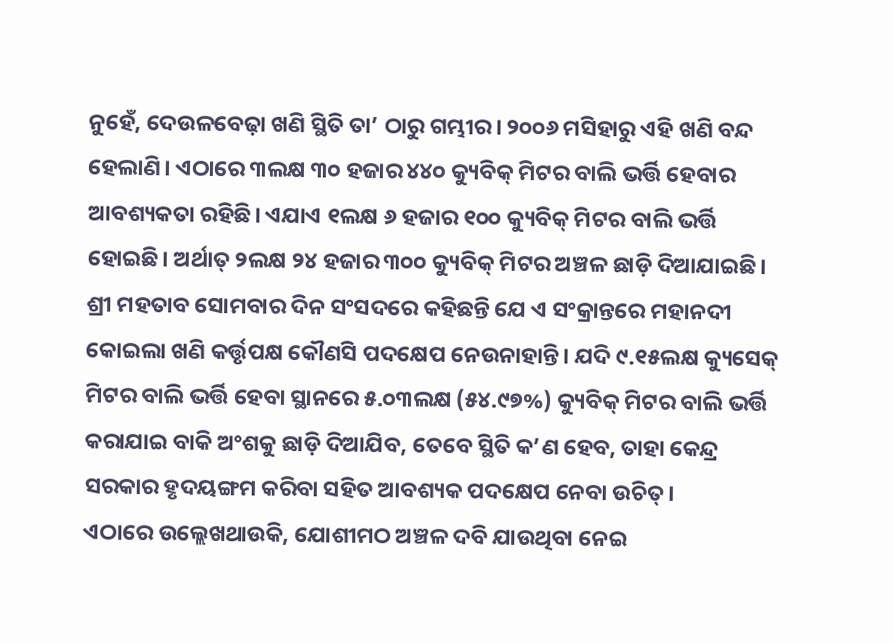ନୁହେଁ, ଦେଉଳବେଢ଼ା ଖଣି ସ୍ଥିତି ତା’ ଠାରୁ ଗମ୍ଭୀର। ୨୦୦୬ ମସିହାରୁ ଏହି ଖଣି ବନ୍ଦ ହେଲାଣି। ଏଠାରେ ୩ଲକ୍ଷ ୩୦ ହଜାର ୪୪୦ କ୍ୟୁବିକ୍ ମିଟର ବାଲି ଭର୍ତ୍ତି ହେବାର ଆବଶ୍ୟକତା ରହିଛି। ଏଯାଏ ୧ଲକ୍ଷ ୬ ହଜାର ୧୦୦ କ୍ୟୁବିକ୍ ମିଟର ବାଲି ଭର୍ତ୍ତି ହୋଇଛି। ଅର୍ଥାତ୍ ୨ଲକ୍ଷ ୨୪ ହଜାର ୩୦୦ କ୍ୟୁବିକ୍ ମିଟର ଅଞ୍ଚଳ ଛାଡ଼ି ଦିଆଯାଇଛି।
ଶ୍ରୀ ମହତାବ ସୋମବାର ଦିନ ସଂସଦରେ କହିଛନ୍ତି ଯେ ଏ ସଂକ୍ରାନ୍ତରେ ମହାନଦୀ କୋଇଲା ଖଣି କର୍ତ୍ତୃପକ୍ଷ କୌଣସି ପଦକ୍ଷେପ ନେଉନାହାନ୍ତି। ଯଦି ୯.୧୫ଲକ୍ଷ କ୍ୟୁସେକ୍ ମିଟର ବାଲି ଭର୍ତ୍ତି ହେବା ସ୍ଥାନରେ ୫.୦୩ଲକ୍ଷ (୫୪.୯୭%) କ୍ୟୁବିକ୍ ମିଟର ବାଲି ଭର୍ତ୍ତି କରାଯାଇ ବାକି ଅଂଶକୁ ଛାଡ଼ି ଦିଆଯିବ, ତେବେ ସ୍ଥିତି କ’ଣ ହେବ, ତାହା କେନ୍ଦ୍ର ସରକାର ହୃଦୟଙ୍ଗମ କରିବା ସହିତ ଆବଶ୍ୟକ ପଦକ୍ଷେପ ନେବା ଉଚିତ୍।
ଏଠାରେ ଉଲ୍ଲେଖଥାଉକି, ଯୋଶୀମଠ ଅଞ୍ଚଳ ଦବି ଯାଉଥିବା ନେଇ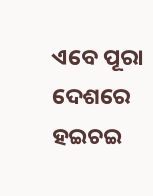ଏବେ ପୂରା ଦେଶରେ ହଇଚଇ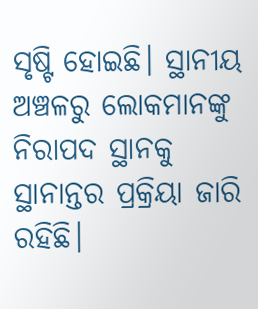ସୃଷ୍ଟି ହୋଇଛି। ସ୍ଥାନୀୟ ଅଞ୍ଚଳରୁ ଲୋକମାନଙ୍କୁ ନିରାପଦ ସ୍ଥାନକୁ ସ୍ଥାନାନ୍ତର ପ୍ରକ୍ରିୟା ଜାରି ରହିଛି।